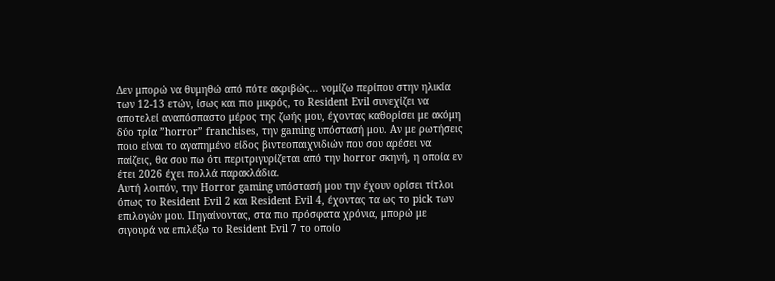Δεν μπορώ να θυμηθώ από πότε ακριβώς… νομίζω περίπου στην ηλικία των 12-13 ετών, ίσως και πιο μικρός, το Resident Evil συνεχίζει να αποτελεί αναπόσπαστο μέρος της ζωής μου, έχοντας καθορίσει με ακόμη δύο τρία ”horror” franchises, την gaming υπόστασή μου. Αν με ρωτήσεις ποιο είναι το αγαπημένο είδος βιντεοπαιχνιδιών που σου αρέσει να παίζεις, θα σου πω ότι περιτριγυρίζεται από την horror σκηνή, η οποία εν έτει 2026 έχει πολλά παρακλάδια.
Αυτή λοιπόν, την Horror gaming υπόστασή μου την έχουν ορίσει τίτλοι όπως το Resident Evil 2 και Resident Evil 4, έχοντας τα ως το pick των επιλογών μου. Πηγαίνοντας, στα πιο πρόσφατα χρόνια, μπορώ με σιγουρά να επιλέξω το Resident Evil 7 το οποίο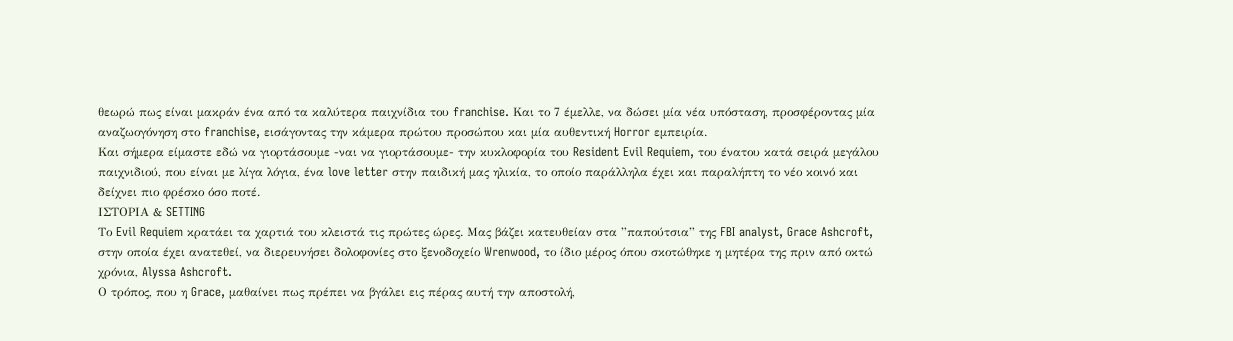θεωρώ πως είναι μακράν ένα από τα καλύτερα παιχνίδια του franchise. Και το 7 έμελλε, να δώσει μία νέα υπόσταση, προσφέροντας μία αναζωογόνηση στο franchise, εισάγοντας την κάμερα πρώτου προσώπου και μία αυθεντική Horror εμπειρία.
Και σήμερα είμαστε εδώ να γιορτάσουμε -ναι να γιορτάσουμε- την κυκλοφορία του Resident Evil Requiem, του ένατου κατά σειρά μεγάλου παιχνιδιού, που είναι με λίγα λόγια, ένα love letter στην παιδική μας ηλικία, το οποίο παράλληλα έχει και παραλήπτη το νέο κοινό και δείχνει πιο φρέσκο όσο ποτέ.
ΙΣΤΟΡΙΑ & SETTING
Το Evil Requiem κρατάει τα χαρτιά του κλειστά τις πρώτες ώρες. Μας βάζει κατευθείαν στα ”παπούτσια” της FBI analyst, Grace Ashcroft, στην οποία έχει ανατεθεί, να διερευνήσει δολοφονίες στο ξενοδοχείο Wrenwood, το ίδιο μέρος όπου σκοτώθηκε η μητέρα της πριν από οκτώ χρόνια, Alyssa Ashcroft.
Ο τρόπος, που η Grace, μαθαίνει πως πρέπει να βγάλει εις πέρας αυτή την αποστολή,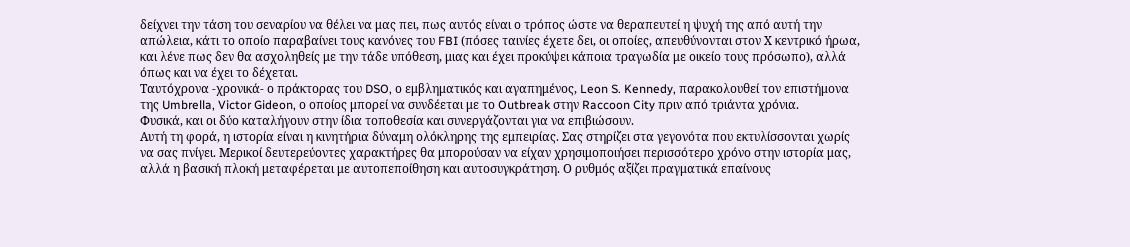δείχνει την τάση του σεναρίου να θέλει να μας πει, πως αυτός είναι ο τρόπος ώστε να θεραπευτεί η ψυχή της από αυτή την απώλεια, κάτι το οποίο παραβαίνει τους κανόνες του FBI (πόσες ταινίες έχετε δει, οι οποίες, απευθύνονται στον Χ κεντρικό ήρωα, και λένε πως δεν θα ασχοληθείς με την τάδε υπόθεση, μιας και έχει προκύψει κάποια τραγωδία με οικείο τους πρόσωπο), αλλά όπως και να έχει το δέχεται.
Ταυτόχρονα -χρονικά- ο πράκτορας του DSO, ο εμβληματικός και αγαπημένος, Leon S. Kennedy, παρακολουθεί τον επιστήμονα της Umbrella, Victor Gideon, ο οποίος μπορεί να συνδέεται με το Outbreak στην Raccoon City πριν από τριάντα χρόνια.
Φυσικά, και οι δύο καταλήγουν στην ίδια τοποθεσία και συνεργάζονται για να επιβιώσουν.
Αυτή τη φορά, η ιστορία είναι η κινητήρια δύναμη ολόκληρης της εμπειρίας. Σας στηρίζει στα γεγονότα που εκτυλίσσονται χωρίς να σας πνίγει. Μερικοί δευτερεύοντες χαρακτήρες θα μπορούσαν να είχαν χρησιμοποιήσει περισσότερο χρόνο στην ιστορία μας, αλλά η βασική πλοκή μεταφέρεται με αυτοπεποίθηση και αυτοσυγκράτηση. Ο ρυθμός αξίζει πραγματικά επαίνους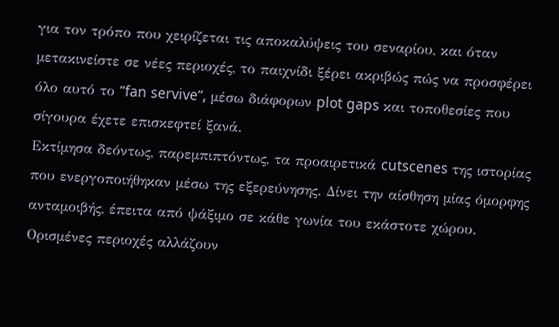για τον τρόπο που χειρίζεται τις αποκαλύψεις του σεναρίου, και όταν μετακινείστε σε νέες περιοχές, το παιχνίδι ξέρει ακριβώς πώς να προσφέρει όλο αυτό το ”fan servive”, μέσω διάφορων plot gaps και τοποθεσίες που σίγουρα έχετε επισκεφτεί ξανά.
Εκτίμησα δεόντως, παρεμπιπτόντως, τα προαιρετικά cutscenes της ιστορίας που ενεργοποιήθηκαν μέσω της εξερεύνησης. Δίνει την αίσθηση μίας όμορφης ανταμοιβής, έπειτα από ψάξιμο σε κάθε γωνία του εκάστοτε χώρου. Ορισμένες περιοχές αλλάζουν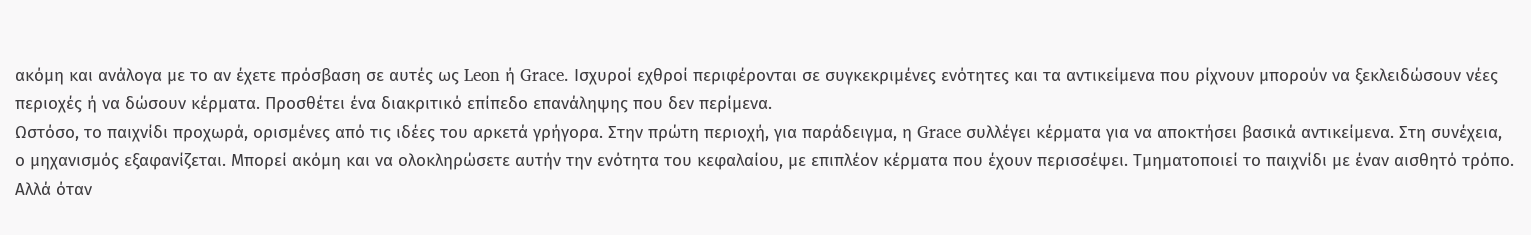ακόμη και ανάλογα με το αν έχετε πρόσβαση σε αυτές ως Leon ή Grace. Ισχυροί εχθροί περιφέρονται σε συγκεκριμένες ενότητες και τα αντικείμενα που ρίχνουν μπορούν να ξεκλειδώσουν νέες περιοχές ή να δώσουν κέρματα. Προσθέτει ένα διακριτικό επίπεδο επανάληψης που δεν περίμενα.
Ωστόσο, το παιχνίδι προχωρά, ορισμένες από τις ιδέες του αρκετά γρήγορα. Στην πρώτη περιοχή, για παράδειγμα, η Grace συλλέγει κέρματα για να αποκτήσει βασικά αντικείμενα. Στη συνέχεια, ο μηχανισμός εξαφανίζεται. Μπορεί ακόμη και να ολοκληρώσετε αυτήν την ενότητα του κεφαλαίου, με επιπλέον κέρματα που έχουν περισσέψει. Τμηματοποιεί το παιχνίδι με έναν αισθητό τρόπο. Αλλά όταν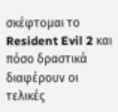σκέφτομαι το Resident Evil 2 και πόσο δραστικά διαφέρουν οι τελικές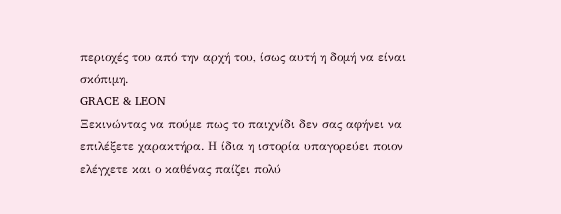περιοχές του από την αρχή του, ίσως αυτή η δομή να είναι σκόπιμη.
GRACE & LEON
Ξεκινώντας να πούμε πως το παιχνίδι δεν σας αφήνει να επιλέξετε χαρακτήρα. Η ίδια η ιστορία υπαγορεύει ποιον ελέγχετε και ο καθένας παίζει πολύ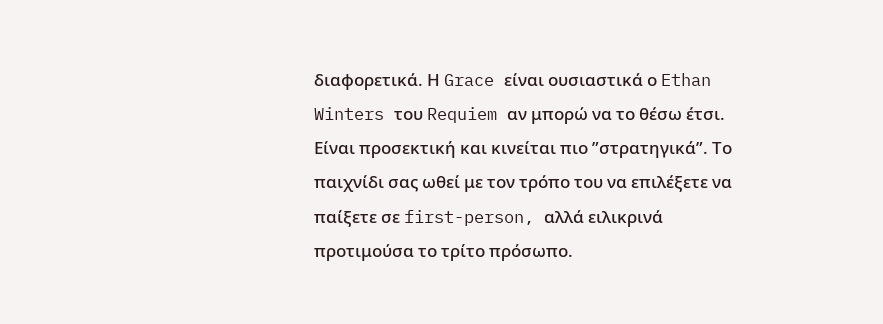διαφορετικά. Η Grace είναι ουσιαστικά ο Ethan Winters του Requiem αν μπορώ να το θέσω έτσι. Είναι προσεκτική και κινείται πιο ”στρατηγικά”. Το παιχνίδι σας ωθεί με τον τρόπο του να επιλέξετε να παίξετε σε first-person, αλλά ειλικρινά προτιμούσα το τρίτο πρόσωπο.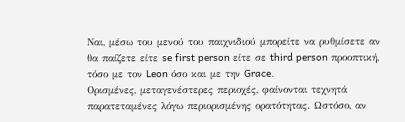Ναι, μέσω του μενού του παιχνιδιού μπορείτε να ρυθμίσετε αν θα παίζετε είτε se first person είτε σε third person προοπτική, τόσο με τον Leon όσο και με την Grace.
Ορισμένες, μεταγενέστερες περιοχές, φαίνονται τεχνητά παρατεταμένες λόγω περιορισμένης ορατότητας. Ωστόσο, αν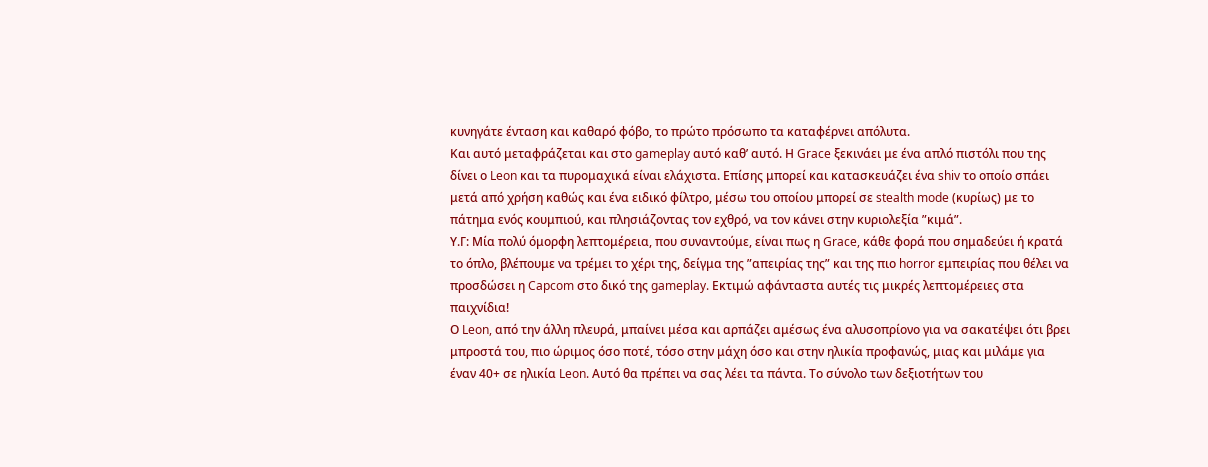κυνηγάτε ένταση και καθαρό φόβο, το πρώτο πρόσωπο τα καταφέρνει απόλυτα.
Kαι αυτό μεταφράζεται και στο gameplay αυτό καθ’ αυτό. Η Grace ξεκινάει με ένα απλό πιστόλι που της δίνει ο Leon και τα πυρομαχικά είναι ελάχιστα. Επίσης μπορεί και κατασκευάζει ένα shiv το οποίο σπάει μετά από χρήση καθώς και ένα ειδικό φίλτρο, μέσω του οποίου μπορεί σε stealth mode (κυρίως) με το πάτημα ενός κουμπιού, και πλησιάζοντας τον εχθρό, να τον κάνει στην κυριολεξία ”κιμά”.
Υ.Γ: Mία πολύ όμορφη λεπτομέρεια, που συναντούμε, είναι πως η Grace, κάθε φορά που σημαδεύει ή κρατά το όπλο, βλέπουμε να τρέμει το χέρι της, δείγμα της ”απειρίας της” και της πιο horror εμπειρίας που θέλει να προσδώσει η Capcom στο δικό της gameplay. Εκτιμώ αφάνταστα αυτές τις μικρές λεπτομέρειες στα παιχνίδια!
Ο Leon, από την άλλη πλευρά, μπαίνει μέσα και αρπάζει αμέσως ένα αλυσοπρίονο για να σακατέψει ότι βρει μπροστά του, πιο ώριμος όσο ποτέ, τόσο στην μάχη όσο και στην ηλικία προφανώς, μιας και μιλάμε για έναν 40+ σε ηλικία Leon. Αυτό θα πρέπει να σας λέει τα πάντα. Το σύνολο των δεξιοτήτων του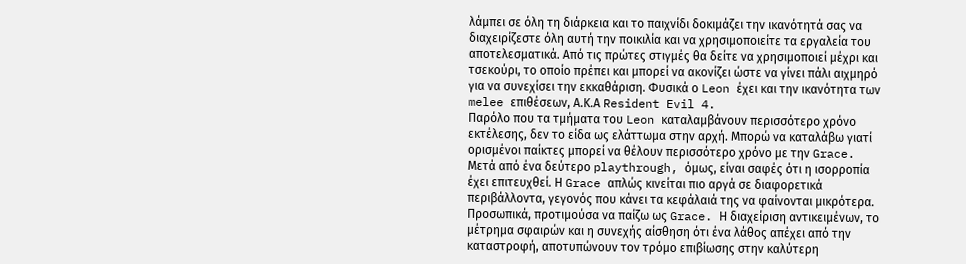λάμπει σε όλη τη διάρκεια και το παιχνίδι δοκιμάζει την ικανότητά σας να διαχειρίζεστε όλη αυτή την ποικιλία και να χρησιμοποιείτε τα εργαλεία του αποτελεσματικά. Από τις πρώτες στιγμές θα δείτε να χρησιμοποιεί μέχρι και τσεκούρι, το οποίο πρέπει και μπορεί να ακονίζει ώστε να γίνει πάλι αιχμηρό για να συνεχίσει την εκκαθάριση. Φυσικά ο Leon έχει και την ικανότητα των melee επιθέσεων, Α.Κ.Α Resident Evil 4.
Παρόλο που τα τμήματα του Leon καταλαμβάνουν περισσότερο χρόνο εκτέλεσης, δεν το είδα ως ελάττωμα στην αρχή. Μπορώ να καταλάβω γιατί ορισμένοι παίκτες μπορεί να θέλουν περισσότερο χρόνο με την Grace. Μετά από ένα δεύτερο playthrough, όμως, είναι σαφές ότι η ισορροπία έχει επιτευχθεί. Η Grace απλώς κινείται πιο αργά σε διαφορετικά περιβάλλοντα, γεγονός που κάνει τα κεφάλαιά της να φαίνονται μικρότερα. Προσωπικά, προτιμούσα να παίζω ως Grace. Η διαχείριση αντικειμένων, το μέτρημα σφαιρών και η συνεχής αίσθηση ότι ένα λάθος απέχει από την καταστροφή, αποτυπώνουν τον τρόμο επιβίωσης στην καλύτερη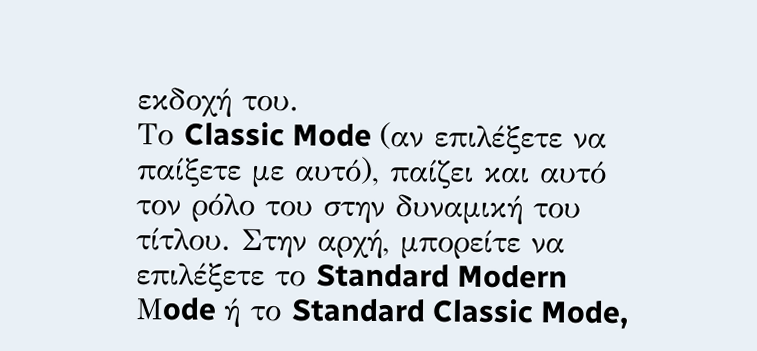εκδοχή του.
Το Classic Mode (αν επιλέξετε να παίξετε με αυτό), παίζει και αυτό τον ρόλο του στην δυναμική του τίτλου. Στην αρχή, μπορείτε να επιλέξετε το Standard Modern Μode ή το Standard Classic Mode,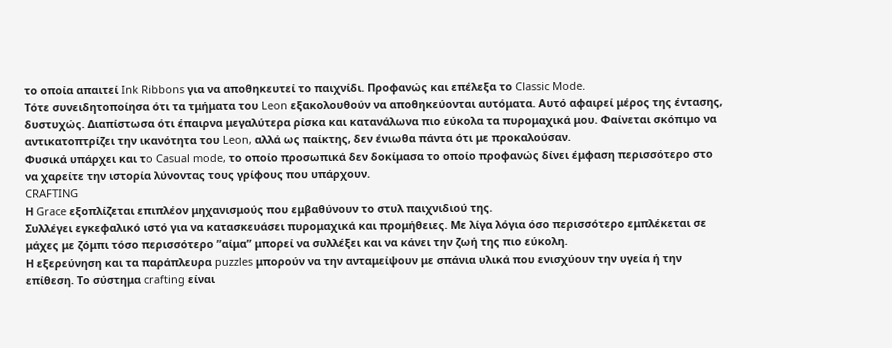το οποία απαιτεί Ink Ribbons για να αποθηκευτεί το παιχνίδι. Προφανώς και επέλεξα το Classic Mode.
Τότε συνειδητοποίησα ότι τα τμήματα του Leon εξακολουθούν να αποθηκεύονται αυτόματα. Αυτό αφαιρεί μέρος της έντασης, δυστυχώς. Διαπίστωσα ότι έπαιρνα μεγαλύτερα ρίσκα και κατανάλωνα πιο εύκολα τα πυρομαχικά μου. Φαίνεται σκόπιμο να αντικατοπτρίζει την ικανότητα του Leon, αλλά ως παίκτης, δεν ένιωθα πάντα ότι με προκαλούσαν.
Φυσικά υπάρχει και τo Casual mode, το οποίο προσωπικά δεν δοκίμασα το οποίο προφανώς δίνει έμφαση περισσότερο στο να χαρείτε την ιστορία λύνοντας τους γρίφους που υπάρχουν.
CRAFTING
Η Grace εξοπλίζεται επιπλέον μηχανισμούς που εμβαθύνουν το στυλ παιχνιδιού της.
Συλλέγει εγκεφαλικό ιστό για να κατασκευάσει πυρομαχικά και προμήθειες. Με λίγα λόγια όσο περισσότερο εμπλέκεται σε μάχες με ζόμπι τόσο περισσότερο ”αίμα” μπορεί να συλλέξει και να κάνει την ζωή της πιο εύκολη.
Η εξερεύνηση και τα παράπλευρα puzzles μπορούν να την ανταμείψουν με σπάνια υλικά που ενισχύουν την υγεία ή την επίθεση. Το σύστημα crafting είναι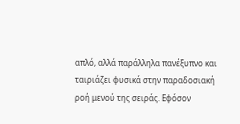απλό, αλλά παράλληλα πανέξυπνο και ταιριάζει φυσικά στην παραδοσιακή ροή μενού της σειράς. Εφόσον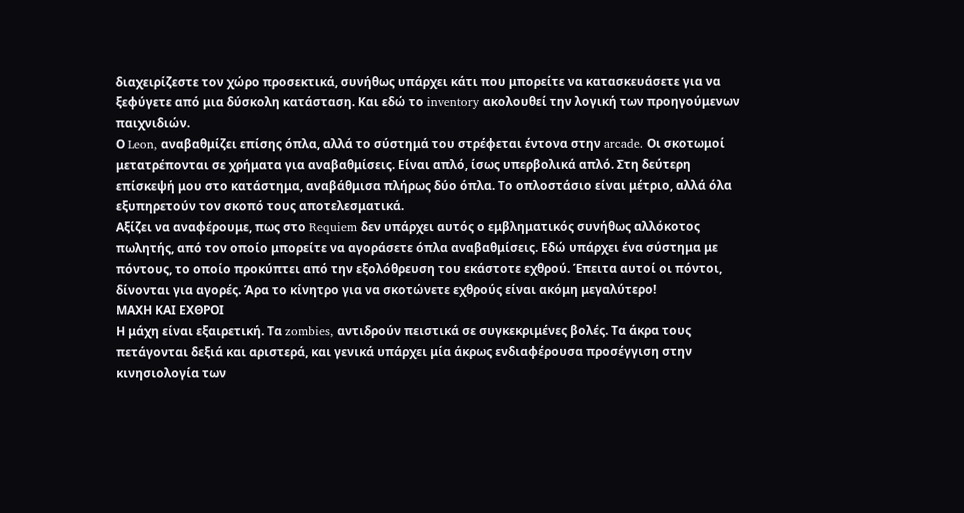διαχειρίζεστε τον χώρο προσεκτικά, συνήθως υπάρχει κάτι που μπορείτε να κατασκευάσετε για να ξεφύγετε από μια δύσκολη κατάσταση. Και εδώ το inventory ακολουθεί την λογική των προηγούμενων παιχνιδιών.
Ο Leon, αναβαθμίζει επίσης όπλα, αλλά το σύστημά του στρέφεται έντονα στην arcade. Οι σκοτωμοί μετατρέπονται σε χρήματα για αναβαθμίσεις. Είναι απλό, ίσως υπερβολικά απλό. Στη δεύτερη επίσκεψή μου στο κατάστημα, αναβάθμισα πλήρως δύο όπλα. Το οπλοστάσιο είναι μέτριο, αλλά όλα εξυπηρετούν τον σκοπό τους αποτελεσματικά.
Αξίζει να αναφέρουμε, πως στο Requiem δεν υπάρχει αυτός ο εμβληματικός συνήθως αλλόκοτος πωλητής, από τον οποίο μπορείτε να αγοράσετε όπλα αναβαθμίσεις. Εδώ υπάρχει ένα σύστημα με πόντους, το οποίο προκύπτει από την εξολόθρευση του εκάστοτε εχθρού. Έπειτα αυτοί οι πόντοι, δίνονται για αγορές. Άρα το κίνητρο για να σκοτώνετε εχθρούς είναι ακόμη μεγαλύτερο!
ΜΑΧΗ ΚΑΙ ΕΧΘΡΟΙ
Η μάχη είναι εξαιρετική. Τα zombies, αντιδρούν πειστικά σε συγκεκριμένες βολές. Τα άκρα τους πετάγονται δεξιά και αριστερά, και γενικά υπάρχει μία άκρως ενδιαφέρουσα προσέγγιση στην κινησιολογία των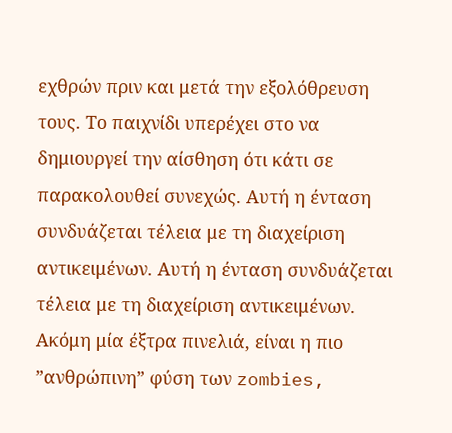εχθρών πριν και μετά την εξολόθρευση τους. Το παιχνίδι υπερέχει στο να δημιουργεί την αίσθηση ότι κάτι σε παρακολουθεί συνεχώς. Αυτή η ένταση συνδυάζεται τέλεια με τη διαχείριση αντικειμένων. Αυτή η ένταση συνδυάζεται τέλεια με τη διαχείριση αντικειμένων.
Ακόμη μία έξτρα πινελιά, είναι η πιο ”ανθρώπινη” φύση των zombies,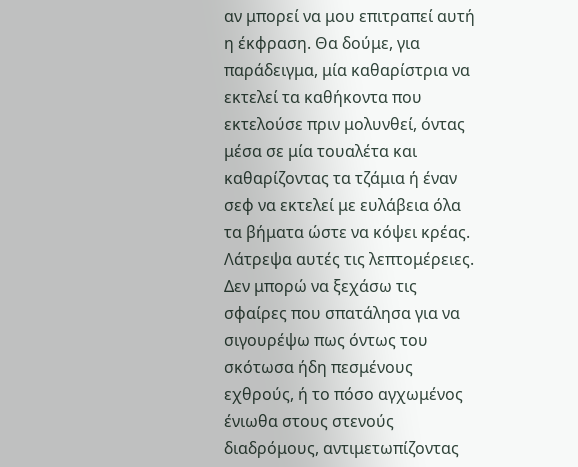αν μπορεί να μου επιτραπεί αυτή η έκφραση. Θα δούμε, για παράδειγμα, μία καθαρίστρια να εκτελεί τα καθήκοντα που εκτελούσε πριν μολυνθεί, όντας μέσα σε μία τουαλέτα και καθαρίζοντας τα τζάμια ή έναν σεφ να εκτελεί με ευλάβεια όλα τα βήματα ώστε να κόψει κρέας. Λάτρεψα αυτές τις λεπτομέρειες.
Δεν μπορώ να ξεχάσω τις σφαίρες που σπατάλησα για να σιγουρέψω πως όντως του σκότωσα ήδη πεσμένους εχθρούς, ή το πόσο αγχωμένος ένιωθα στους στενούς διαδρόμους, αντιμετωπίζοντας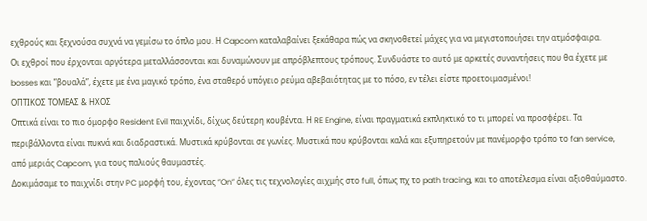εχθρούς και ξεχνούσα συχνά να γεμίσω το όπλο μου. Η Capcom καταλαβαίνει ξεκάθαρα πώς να σκηνοθετεί μάχες για να μεγιστοποιήσει την ατμόσφαιρα.
Οι εχθροί που έρχονται αργότερα μεταλλάσσονται και δυναμώνουν με απρόβλεπτους τρόπους. Συνδυάστε το αυτό με αρκετές συναντήσεις που θα έχετε με bosses και ”βουαλά”, έχετε με ένα μαγικό τρόπο, ένα σταθερό υπόγειο ρεύμα αβεβαιότητας με το πόσο, εν τέλει είστε προετοιμασμένοι!
ΟΠΤΙΚΟΣ ΤΟΜΕΑΣ & ΗΧΟΣ
Οπτικά είναι το πιο όμορφο Resident Evil παιχνίδι, δίχως δεύτερη κουβέντα. Η RE Engine, είναι πραγματικά εκπληκτικό το τι μπορεί να προσφέρει. Τα περιβάλλοντα είναι πυκνά και διαδραστικά. Μυστικά κρύβονται σε γωνίες. Μυστικά που κρύβονται καλά και εξυπηρετούν με πανέμορφο τρόπο το fan service, από μεριάς Capcom, για τους παλιούς θαυμαστές.
Δοκιμάσαμε το παιχνίδι στην PC μορφή του, έχοντας ”On” όλες τις τεχνολογίες αιχμής στο full, όπως πχ το path tracing, και το αποτέλεσμα είναι αξιοθαύμαστο.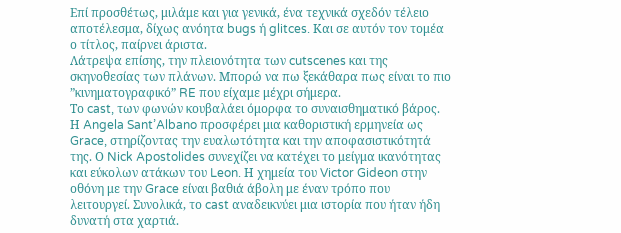Επί προσθέτως, μιλάμε και για γενικά, ένα τεχνικά σχεδόν τέλειο αποτέλεσμα, δίχως ανόητα bugs ή glitces. Και σε αυτόν τον τομέα ο τίτλος, παίρνει άριστα.
Λάτρεψα επίσης, την πλειονότητα των cutscenes και της σκηνοθεσίας των πλάνων. Μπορώ να πω ξεκάθαρα πως είναι το πιο ”κινηματογραφικό” RE που είχαμε μέχρι σήμερα.
Το cast, των φωνών κουβαλάει όμορφα το συναισθηματικό βάρος. Η Angela Sant’Albano προσφέρει μια καθοριστική ερμηνεία ως Grace, στηρίζοντας την ευαλωτότητα και την αποφασιστικότητά της. Ο Nick Apostolides συνεχίζει να κατέχει το μείγμα ικανότητας και εύκολων ατάκων του Leon. Η χημεία του Victor Gideon στην οθόνη με την Grace είναι βαθιά άβολη με έναν τρόπο που λειτουργεί. Συνολικά, το cast αναδεικνύει μια ιστορία που ήταν ήδη δυνατή στα χαρτιά.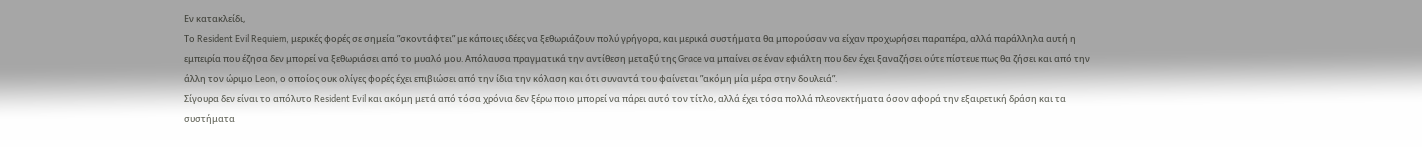Εν κατακλείδι,
Το Resident Evil Requiem, μερικές φορές σε σημεία ”σκοντάφτει” με κάποιες ιδέες να ξεθωριάζουν πολύ γρήγορα, και μερικά συστήματα θα μπορούσαν να είχαν προχωρήσει παραπέρα, αλλά παράλληλα αυτή η εμπειρία που έζησα δεν μπορεί να ξεθωριάσει από το μυαλό μου. Απόλαυσα πραγματικά την αντίθεση μεταξύ της Grace να μπαίνει σε έναν εφιάλτη που δεν έχει ξαναζήσει ούτε πίστευε πως θα ζήσει και από την άλλη τον ώριμο Leon, ο οποίος ουκ ολίγες φορές έχει επιβιώσει από την ίδια την κόλαση και ότι συναντά του φαίνεται ”ακόμη μία μέρα στην δουλειά”.
Σίγουρα δεν είναι το απόλυτο Resident Evil και ακόμη μετά από τόσα χρόνια δεν ξέρω ποιο μπορεί να πάρει αυτό τον τίτλο, αλλά έχει τόσα πολλά πλεονεκτήματα όσον αφορά την εξαιρετική δράση και τα συστήματα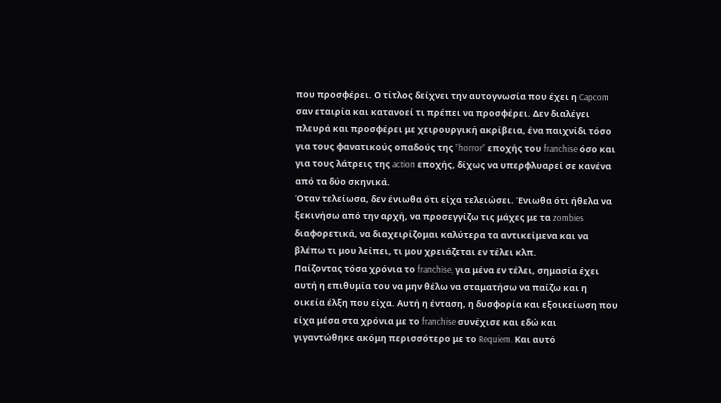που προσφέρει. Ο τίτλος δείχνει την αυτογνωσία που έχει η Capcom σαν εταιρία και κατανοεί τι πρέπει να προσφέρει. Δεν διαλέγει πλευρά και προσφέρει με χειρουργική ακρίβεια, ένα παιχνίδι τόσο για τους φανατικούς οπαδούς της ”horror” εποχής του franchise όσο και για τους λάτρεις της action εποχής, δίχως να υπερφλυαρεί σε κανένα από τα δύο σκηνικά.
Όταν τελείωσα, δεν ένιωθα ότι είχα τελειώσει. Ένιωθα ότι ήθελα να ξεκινήσω από την αρχή, να προσεγγίζω τις μάχες με τα zombies διαφορετικά, να διαχειρίζομαι καλύτερα τα αντικείμενα και να βλέπω τι μου λείπει, τι μου χρειάζεται εν τέλει κλπ.
Παίζοντας τόσα χρόνια το franchise, για μένα εν τέλει, σημασία έχει αυτή η επιθυμία του να μην θέλω να σταματήσω να παίζω και η οικεία έλξη που είχα. Αυτή η ένταση, η δυσφορία και εξοικείωση που είχα μέσα στα χρόνια με το franchise συνέχισε και εδώ και γιγαντώθηκε ακόμη περισσότερο με το Requiem. Και αυτό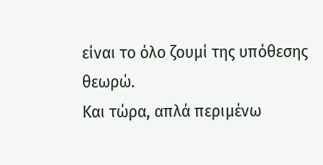είναι το όλο ζουμί της υπόθεσης θεωρώ.
Και τώρα, απλά περιμένω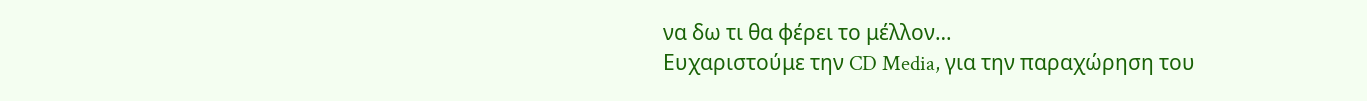να δω τι θα φέρει το μέλλον…
Ευχαριστούμε την CD Media, για την παραχώρηση του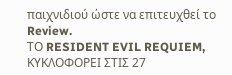παιχνιδιού ώστε να επιτευχθεί το Review.
ΤΟ RESIDENT EVIL REQUIEM, ΚΥΚΛΟΦΟΡΕΙ ΣΤΙΣ 27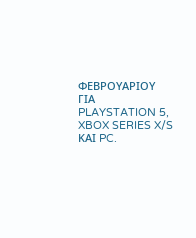ΦΕΒΡΟΥΑΡΙΟΥ ΓΙΑ PLAYSTATION 5, XBOX SERIES X/S ΚΑΙ PC.